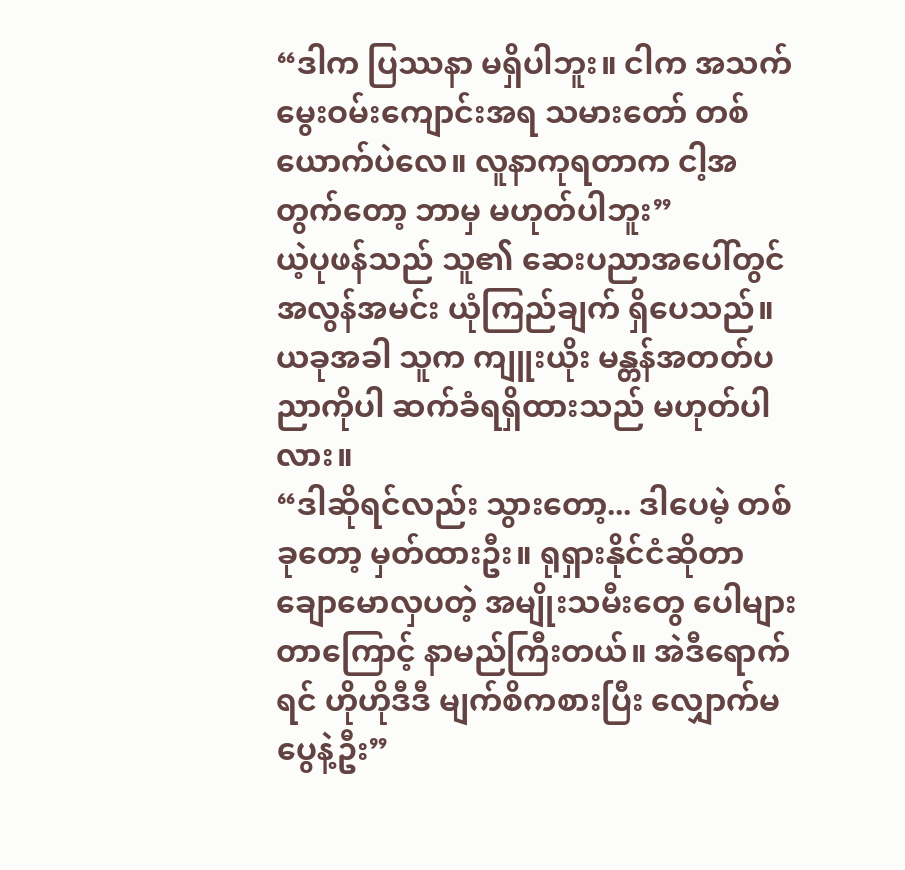“ဒါက ပြဿနာ မရှိပါဘူး။ ငါက အသက်မွေးဝမ်းကျောင်းအရ သမားတော် တစ်ယောက်ပဲလေ။ လူနာကုရတာက ငါ့အတွက်တော့ ဘာမှ မဟုတ်ပါဘူး”
ယဲ့ပုဖန်သည် သူ၏ ဆေးပညာအပေါ်တွင် အလွန်အမင်း ယုံကြည်ချက် ရှိပေသည်။ ယခုအခါ သူက ကျူးယိုး မန္တန်အတတ်ပညာကိုပါ ဆက်ခံရရှိထားသည် မဟုတ်ပါလား။
“ဒါဆိုရင်လည်း သွားတော့... ဒါပေမဲ့ တစ်ခုတော့ မှတ်ထားဦး။ ရုရှားနိုင်ငံဆိုတာ ချောမောလှပတဲ့ အမျိုးသမီးတွေ ပေါများတာကြောင့် နာမည်ကြီးတယ်။ အဲဒီရောက်ရင် ဟိုဟိုဒီဒီ မျက်စိကစားပြီး လျှောက်မပွေနဲ့ဦး”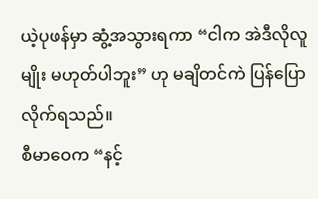ယဲ့ပုဖန်မှာ ဆွံ့အသွားရကာ “ငါက အဲဒီလိုလူမျိုး မဟုတ်ပါဘူး” ဟု မချိတင်ကဲ ပြန်ပြောလိုက်ရသည်။
စီမာဝေက “နင့်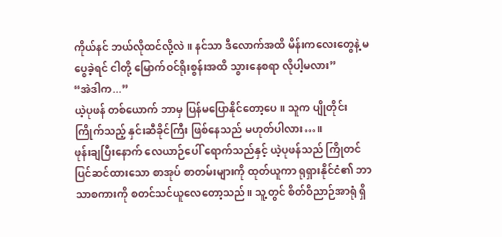ကိုယ်နင် ဘယ်လိုထင်လို့လဲ။ နင်သာ ဒီလောက်အထိ မိန်းကလေးတွေနဲ့ မပွေခဲ့ရင် ငါတို့ မြောက်ဝင်ရိုးစွန်းအထိ သွားနေစရာ လိုပါ့မလား”
“အဲဒါက...”
ယဲ့ပုဖန် တစ်ယောက် ဘာမှ ပြန်မပြောနိုင်တော့ပေ။ သူက ပျိုတိုင်းကြိုက်သည့် နှင်းဆီခိုင်ကြီး ဖြစ်နေသည် မဟုတ်ပါလား…။
ဖုန်းချပြီးနောက် လေယာဉ်ပေါ် ရောက်သည်နှင့် ယဲ့ပုဖန်သည် ကြိုတင် ပြင်ဆင်ထားသော စာအုပ် စာတမ်းများကို ထုတ်ယူကာ ရုရှားနိုင်ငံ၏ ဘာသာစကားကို စတင်သင်ယူလေတော့သည်။ သူ့တွင် စိတ်ဝိညာဉ်အာရုံ ရှိ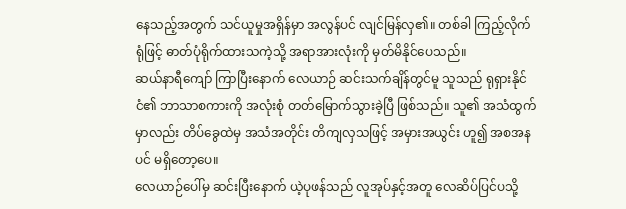နေသည့်အတွက် သင်ယူမှုအရှိန်မှာ အလွန်ပင် လျင်မြန်လှ၏။ တစ်ခါ ကြည့်လိုက်ရုံဖြင့် ဓာတ်ပုံရိုက်ထားသကဲ့သို့ အရာအားလုံးကို မှတ်မိနိုင်ပေသည်။
ဆယ်နာရီကျော် ကြာပြီးနောက် လေယာဉ် ဆင်းသက်ချိန်တွင်မူ သူသည် ရုရှားနိုင်ငံ၏ ဘာသာစကားကို အလုံးစုံ တတ်မြောက်သွားခဲ့ပြီ ဖြစ်သည်။ သူ၏ အသံထွက်မှာလည်း တိပ်ခွေထဲမှ အသံအတိုင်း တိကျလှသဖြင့် အမှားအယွင်း ဟူ၍ အစအနပင် မရှိတော့ပေ။
လေယာဉ်ပေါ်မှ ဆင်းပြီးနောက် ယဲ့ပုဖန်သည် လူအုပ်နှင့်အတူ လေဆိပ်ပြင်ပသို့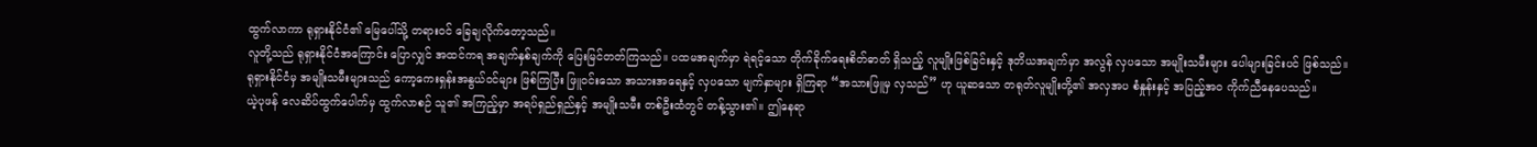ထွက်လာကာ ရုရှားနိုင်ငံ၏ မြေပေါ်သို့ တရားဝင် ခြေချလိုက်တော့သည်။
လူတို့သည် ရုရှားနိုင်ငံအကြောင်း ပြောလျှင် အထင်ကရ အချက်နှစ်ချက်ကို ပြေးမြင်တတ်ကြသည်။ ပထမအချက်မှာ ရဲရင့်သော တိုက်ခိုက်ရေးစိတ်ဓာတ် ရှိသည့် လူမျိုးဖြစ်ခြင်းနှင့် ဒုတိယအချက်မှာ အလွန် လှပသော အမျိုးသမီးများ ပေါများခြင်းပင် ဖြစ်သည်။
ရုရှားနိုင်ငံမှ အမျိုးသမီးများသည် ကော့ကေးရှန်းအနွယ်ဝင်များ ဖြစ်ကြပြီး ဖြူဝင်းသော အသားအရေနှင့် လှပသော မျက်နှာများ ရှိကြရာ “အသားဖြူမှ လှသည်” ဟု ယူဆသော တရုတ်လူမျိုးတို့၏ အလှအပ စံနှုန်းနှင့် အပြည့်အဝ ကိုက်ညီနေပေသည်။
ယဲ့ပုဖန် လေဆိပ်ထွက်ပေါက်မှ ထွက်လာစဉ် သူ၏ အကြည့်မှာ အရပ်ရှည်ရှည်နှင့် အမျိုးသမီး တစ်ဦးထံတွင် တန့်သွား၏။ ဤနေရာ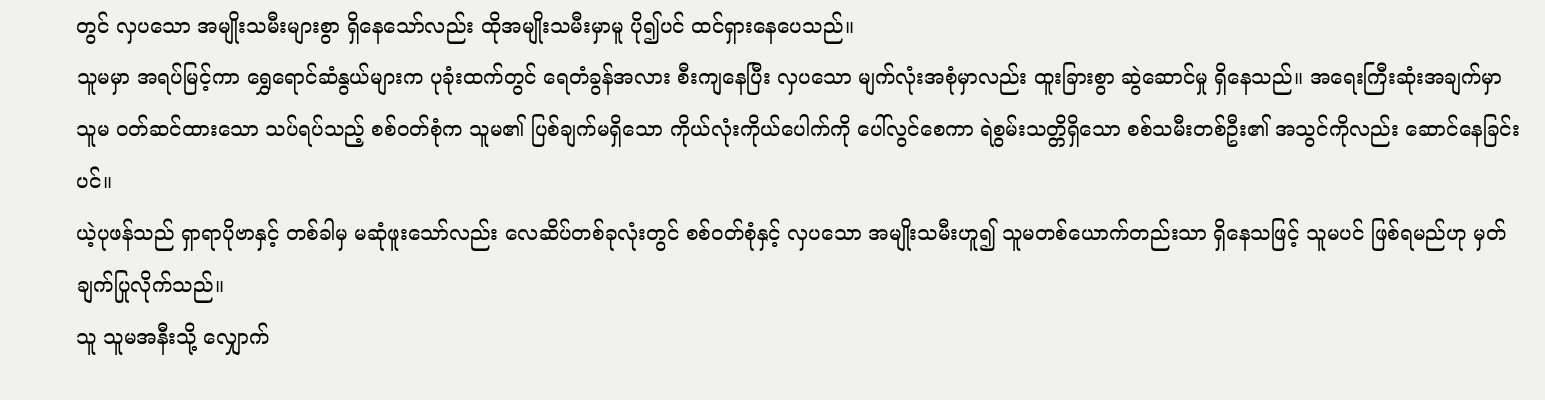တွင် လှပသော အမျိုးသမီးများစွာ ရှိနေသော်လည်း ထိုအမျိုးသမီးမှာမူ ပို၍ပင် ထင်ရှားနေပေသည်။
သူမမှာ အရပ်မြင့်ကာ ရွှေရောင်ဆံနွယ်များက ပုခုံးထက်တွင် ရေတံခွန်အလား စီးကျနေပြီး လှပသော မျက်လုံးအစုံမှာလည်း ထူးခြားစွာ ဆွဲဆောင်မှု ရှိနေသည်။ အရေးကြီးဆုံးအချက်မှာ သူမ ဝတ်ဆင်ထားသော သပ်ရပ်သည့် စစ်ဝတ်စုံက သူမ၏ ပြစ်ချက်မရှိသော ကိုယ်လုံးကိုယ်ပေါက်ကို ပေါ်လွင်စေကာ ရဲစွမ်းသတ္တိရှိသော စစ်သမီးတစ်ဦး၏ အသွင်ကိုလည်း ဆောင်နေခြင်းပင်။
ယဲ့ပုဖန်သည် ရှာရာပိုဗာနှင့် တစ်ခါမှ မဆုံဖူးသော်လည်း လေဆိပ်တစ်ခုလုံးတွင် စစ်ဝတ်စုံနှင့် လှပသော အမျိုးသမီးဟူ၍ သူမတစ်ယောက်တည်းသာ ရှိနေသဖြင့် သူမပင် ဖြစ်ရမည်ဟု မှတ်ချက်ပြုလိုက်သည်။
သူ သူမအနီးသို့ လျှောက်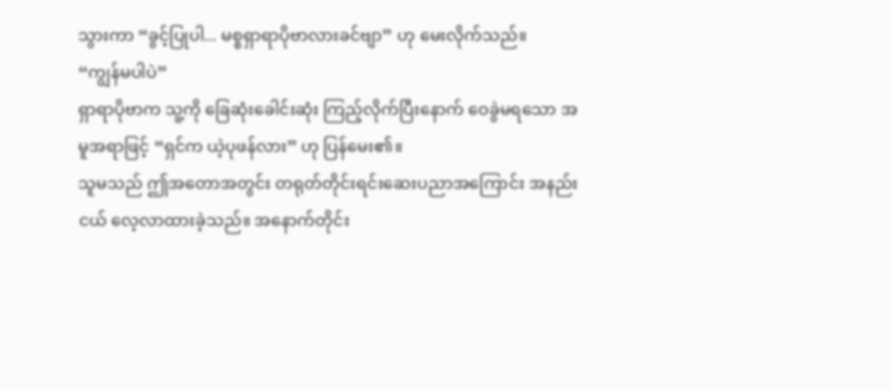သွားကာ “ခွင့်ပြုပါ... မစ္စရှာရာပိုဗာလားခင်ဗျာ” ဟု မေးလိုက်သည်။
“ကျွန်မပါပဲ”
ရှာရာပိုဗာက သူ့ကို ခြေဆုံးခေါင်းဆုံး ကြည့်လိုက်ပြီးနောက် ဝေခွဲမရသော အမူအရာဖြင့် “ရှင်က ယဲ့ပုဖန်လား” ဟု ပြန်မေး၏။
သူမသည် ဤအတောအတွင်း တရုတ်တိုင်းရင်းဆေးပညာအကြောင်း အနည်းငယ် လေ့လာထားခဲ့သည်။ အနောက်တိုင်း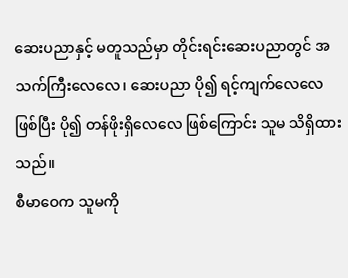ဆေးပညာနှင့် မတူသည်မှာ တိုင်းရင်းဆေးပညာတွင် အသက်ကြီးလေလေ၊ ဆေးပညာ ပို၍ ရင့်ကျက်လေလေ ဖြစ်ပြီး ပို၍ တန်ဖိုးရှိလေလေ ဖြစ်ကြောင်း သူမ သိရှိထားသည်။
စီမာဝေက သူမကို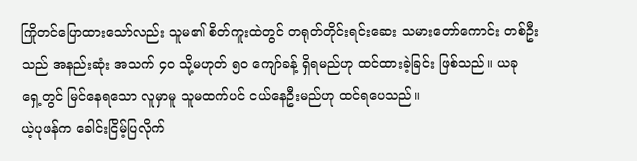ကြိုတင်ပြောထားသော်လည်း သူမ၏ စိတ်ကူးထဲတွင် တရုတ်တိုင်းရင်းဆေး သမားတော်ကောင်း တစ်ဦးသည် အနည်းဆုံး အသက် ၄၀ သို့မဟုတ် ၅၀ ကျော်ခန့် ရှိရမည်ဟု ထင်ထားခဲ့ခြင်း ဖြစ်သည်။ ယခု ရှေ့တွင် မြင်နေရသော လူမှာမူ သူမထက်ပင် ငယ်နေဦးမည်ဟု ထင်ရပေသည်။
ယဲ့ပုဖန်က ခေါင်းငြိမ့်ပြလိုက်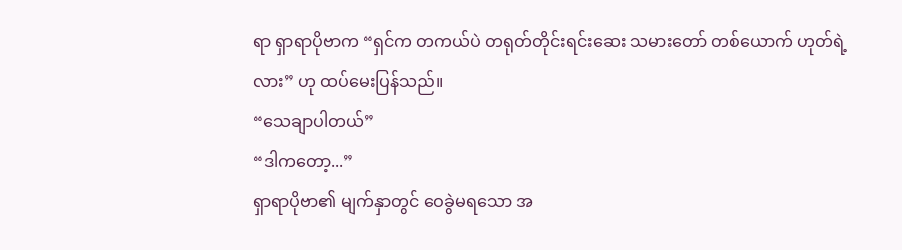ရာ ရှာရာပိုဗာက “ရှင်က တကယ်ပဲ တရုတ်တိုင်းရင်းဆေး သမားတော် တစ်ယောက် ဟုတ်ရဲ့လား” ဟု ထပ်မေးပြန်သည်။
“သေချာပါတယ်”
“ဒါကတော့...”
ရှာရာပိုဗာ၏ မျက်နှာတွင် ဝေခွဲမရသော အ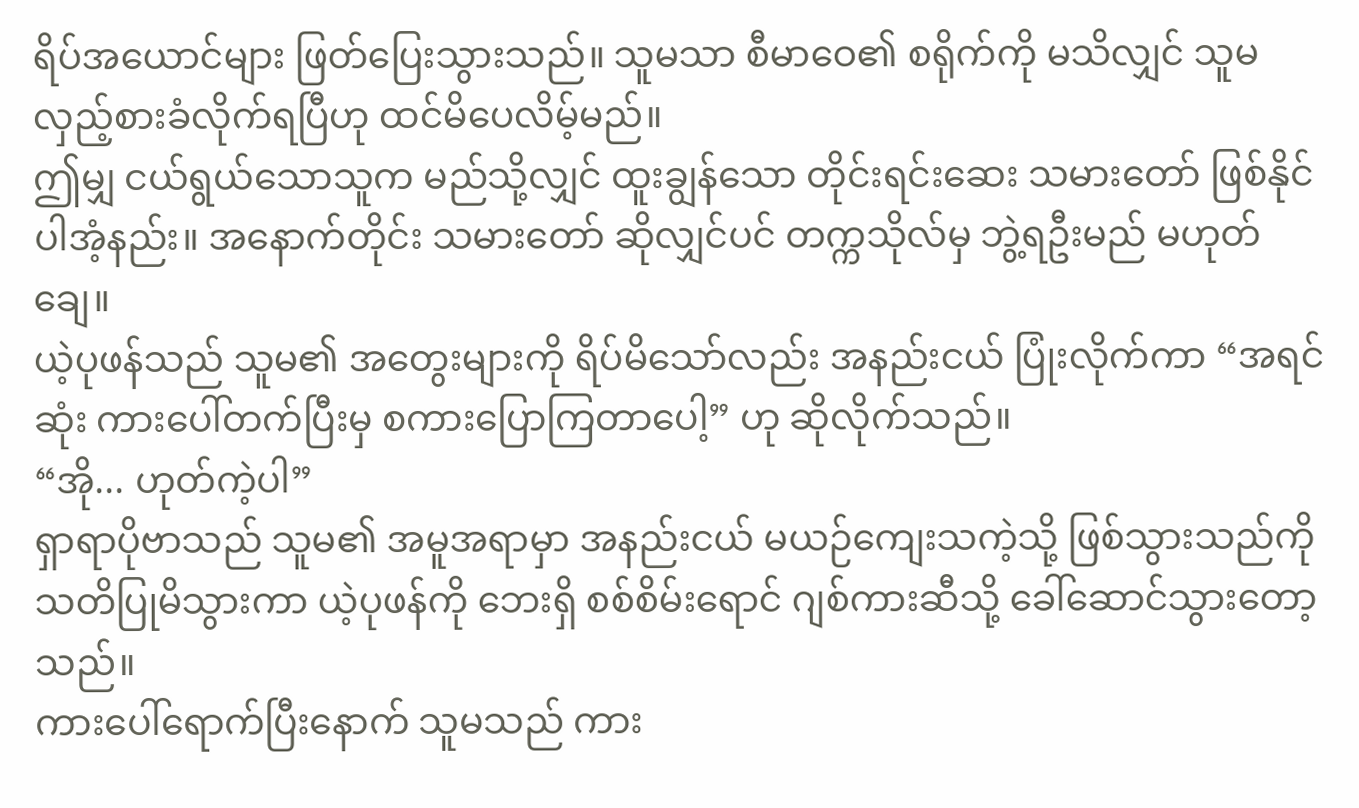ရိပ်အယောင်များ ဖြတ်ပြေးသွားသည်။ သူမသာ စီမာဝေ၏ စရိုက်ကို မသိလျှင် သူမ လှည့်စားခံလိုက်ရပြီဟု ထင်မိပေလိမ့်မည်။
ဤမျှ ငယ်ရွယ်သောသူက မည်သို့လျှင် ထူးချွန်သော တိုင်းရင်းဆေး သမားတော် ဖြစ်နိုင်ပါအံ့နည်း။ အနောက်တိုင်း သမားတော် ဆိုလျှင်ပင် တက္ကသိုလ်မှ ဘွဲ့ရဦးမည် မဟုတ်ချေ။
ယဲ့ပုဖန်သည် သူမ၏ အတွေးများကို ရိပ်မိသော်လည်း အနည်းငယ် ပြုံးလိုက်ကာ “အရင်ဆုံး ကားပေါ်တက်ပြီးမှ စကားပြောကြတာပေါ့” ဟု ဆိုလိုက်သည်။
“အို... ဟုတ်ကဲ့ပါ”
ရှာရာပိုဗာသည် သူမ၏ အမူအရာမှာ အနည်းငယ် မယဉ်ကျေးသကဲ့သို့ ဖြစ်သွားသည်ကို သတိပြုမိသွားကာ ယဲ့ပုဖန်ကို ဘေးရှိ စစ်စိမ်းရောင် ဂျစ်ကားဆီသို့ ခေါ်ဆောင်သွားတော့သည်။
ကားပေါ်ရောက်ပြီးနောက် သူမသည် ကား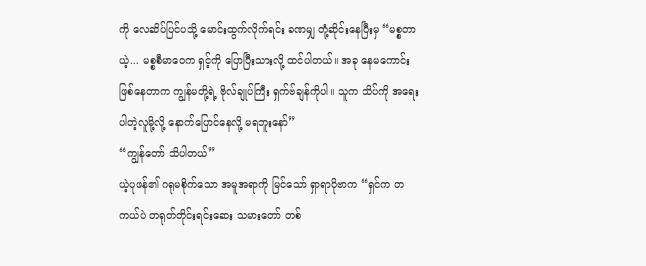ကို လေဆိပ်ပြင်ပသို့ မောင်းထွက်လိုက်ရင်း ခဏမျှ တုံ့ဆိုင်းနေပြီးမှ “မစ္စတာယဲ့... မစ္စစီမာဝေက ရှင့်ကို ပြောပြီးသားလို့ ထင်ပါတယ်။ အခု နေမကောင်းဖြစ်နေတာက ကျွန်မတို့ရဲ့ ဗိုလ်ချုပ်ကြီး ရှက်ဗ်ချန်ကိုပါ။ သူက သိပ်ကို အရေးပါတဲ့လူမို့လို့ နောက်ပြောင်နေလို့ မရဘူးနော်”
“ကျွန်တော် သိပါတယ်”
ယဲ့ပုဖန်၏ ဂရုမစိုက်သော အမူအရာကို မြင်သော် ရှာရာပိုဗာက “ရှင်က တကယ်ပဲ တရုတ်တိုင်းရင်းဆေး သမားတော် တစ်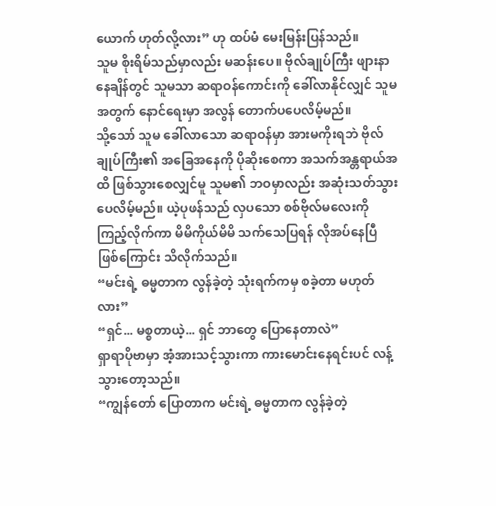ယောက် ဟုတ်လို့လား” ဟု ထပ်မံ မေးမြန်းပြန်သည်။
သူမ စိုးရိမ်သည်မှာလည်း မဆန်းပေ။ ဗိုလ်ချုပ်ကြီး ဖျားနာနေချိန်တွင် သူမသာ ဆရာဝန်ကောင်းကို ခေါ်လာနိုင်လျှင် သူမအတွက် နောင်ရေးမှာ အလွန် တောက်ပပေလိမ့်မည်။
သို့သော် သူမ ခေါ်လာသော ဆရာဝန်မှာ အားမကိုးရဘဲ ဗိုလ်ချုပ်ကြီး၏ အခြေအနေကို ပိုဆိုးစေကာ အသက်အန္တရာယ်အထိ ဖြစ်သွားစေလျှင်မူ သူမ၏ ဘဝမှာလည်း အဆုံးသတ်သွားပေလိမ့်မည်။ ယဲ့ပုဖန်သည် လှပသော စစ်ဗိုလ်မလေးကို ကြည့်လိုက်ကာ မိမိကိုယ်မိမိ သက်သေပြရန် လိုအပ်နေပြီ ဖြစ်ကြောင်း သိလိုက်သည်။
“မင်းရဲ့ ဓမ္မတာက လွန်ခဲ့တဲ့ သုံးရက်ကမှ စခဲ့တာ မဟုတ်လား”
“ရှင်... မစ္စတာယဲ့... ရှင် ဘာတွေ ပြောနေတာလဲ”
ရှာရာပိုဗာမှာ အံ့အားသင့်သွားကာ ကားမောင်းနေရင်းပင် လန့်သွားတော့သည်။
“ကျွန်တော် ပြောတာက မင်းရဲ့ ဓမ္မတာက လွန်ခဲ့တဲ့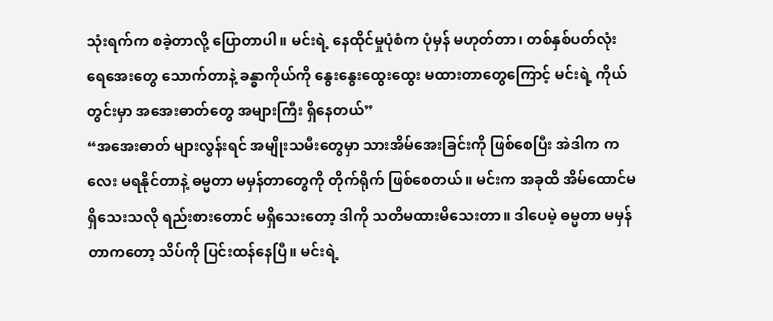သုံးရက်က စခဲ့တာလို့ ပြောတာပါ။ မင်းရဲ့ နေထိုင်မှုပုံစံက ပုံမှန် မဟုတ်တာ၊ တစ်နှစ်ပတ်လုံး ရေအေးတွေ သောက်တာနဲ့ ခန္ဓာကိုယ်ကို နွေးနွေးထွေးထွေး မထားတာတွေကြောင့် မင်းရဲ့ ကိုယ်တွင်းမှာ အအေးဓာတ်တွေ အများကြီး ရှိနေတယ်”
“အအေးဓာတ် များလွန်းရင် အမျိုးသမီးတွေမှာ သားအိမ်အေးခြင်းကို ဖြစ်စေပြီး အဲဒါက ကလေး မရနိုင်တာနဲ့ ဓမ္မတာ မမှန်တာတွေကို တိုက်ရိုက် ဖြစ်စေတယ်။ မင်းက အခုထိ အိမ်ထောင်မရှိသေးသလို ရည်းစားတောင် မရှိသေးတော့ ဒါကို သတိမထားမိသေးတာ။ ဒါပေမဲ့ ဓမ္မတာ မမှန်တာကတော့ သိပ်ကို ပြင်းထန်နေပြီ။ မင်းရဲ့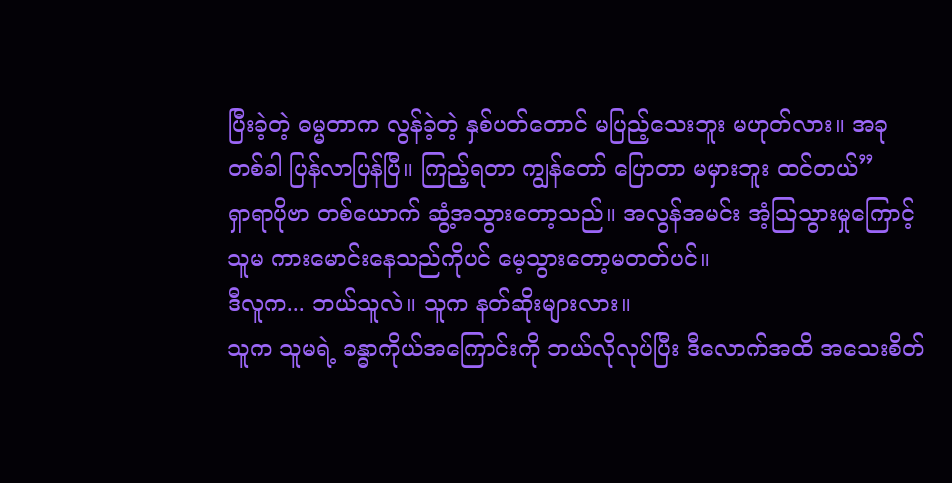ပြီးခဲ့တဲ့ ဓမ္မတာက လွန်ခဲ့တဲ့ နှစ်ပတ်တောင် မပြည့်သေးဘူး မဟုတ်လား။ အခု တစ်ခါ ပြန်လာပြန်ပြီ။ ကြည့်ရတာ ကျွန်တော် ပြောတာ မမှားဘူး ထင်တယ်”
ရှာရာပိုဗာ တစ်ယောက် ဆွံ့အသွားတော့သည်။ အလွန်အမင်း အံ့သြသွားမှုကြောင့် သူမ ကားမောင်းနေသည်ကိုပင် မေ့သွားတော့မတတ်ပင်။
ဒီလူက... ဘယ်သူလဲ။ သူက နတ်ဆိုးများလား။
သူက သူမရဲ့ ခန္ဓာကိုယ်အကြောင်းကို ဘယ်လိုလုပ်ပြီး ဒီလောက်အထိ အသေးစိတ်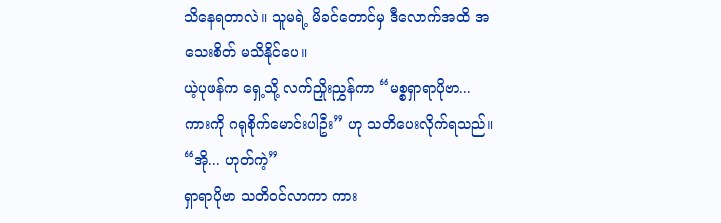သိနေရတာလဲ။ သူမရဲ့ မိခင်တောင်မှ ဒီလောက်အထိ အသေးစိတ် မသိနိုင်ပေ။
ယဲ့ပုဖန်က ရှေ့သို့ လက်ညှိုးညွှန်ကာ “မစ္စရှာရာပိုဗာ... ကားကို ဂရုစိုက်မောင်းပါဦး” ဟု သတိပေးလိုက်ရသည်။
“အို... ဟုတ်ကဲ့”
ရှာရာပိုဗာ သတိဝင်လာကာ ကား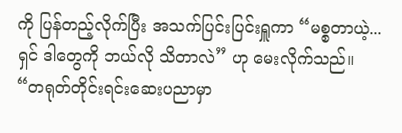ကို ပြန်တည့်လိုက်ပြီး အသက်ပြင်းပြင်းရှူကာ “မစ္စတာယဲ့... ရှင် ဒါတွေကို ဘယ်လို သိတာလဲ” ဟု မေးလိုက်သည်။
“တရုတ်တိုင်းရင်းဆေးပညာမှာ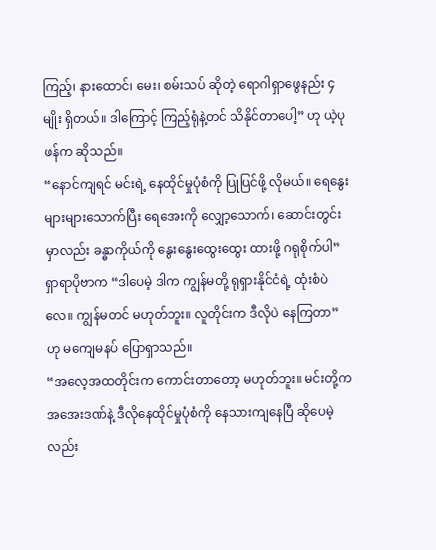ကြည့်၊ နားထောင်၊ မေး၊ စမ်းသပ် ဆိုတဲ့ ရောဂါရှာဖွေနည်း ၄ မျိုး ရှိတယ်။ ဒါကြောင့် ကြည့်ရုံနဲ့တင် သိနိုင်တာပေါ့” ဟု ယဲ့ပုဖန်က ဆိုသည်။
“နောင်ကျရင် မင်းရဲ့ နေထိုင်မှုပုံစံကို ပြုပြင်ဖို့ လိုမယ်။ ရေနွေးများများသောက်ပြီး ရေအေးကို လျှော့သောက်၊ ဆောင်းတွင်းမှာလည်း ခန္ဓာကိုယ်ကို နွေးနွေးထွေးထွေး ထားဖို့ ဂရုစိုက်ပါ”
ရှာရာပိုဗာက “ဒါပေမဲ့ ဒါက ကျွန်မတို့ ရုရှားနိုင်ငံရဲ့ ထုံးစံပဲလေ။ ကျွန်မတင် မဟုတ်ဘူး။ လူတိုင်းက ဒီလိုပဲ နေကြတာ” ဟု မကျေမနပ် ပြောရှာသည်။
“အလေ့အထတိုင်းက ကောင်းတာတော့ မဟုတ်ဘူး။ မင်းတို့က အအေးဒဏ်နဲ့ ဒီလိုနေထိုင်မှုပုံစံကို နေသားကျနေပြီ ဆိုပေမဲ့လည်း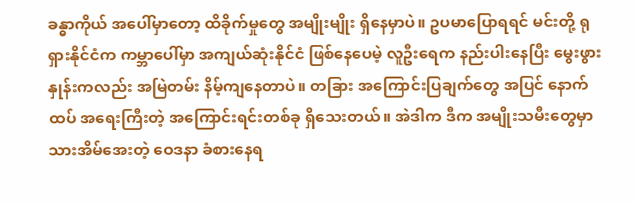ခန္ဓာကိုယ် အပေါ်မှာတော့ ထိခိုက်မှုတွေ အမျိုးမျိုး ရှိနေမှာပဲ။ ဥပမာပြောရရင် မင်းတို့ ရုရှားနိုင်ငံက ကမ္ဘာပေါ်မှာ အကျယ်ဆုံးနိုင်ငံ ဖြစ်နေပေမဲ့ လူဦးရေက နည်းပါးနေပြီး မွေးဖွားနှုန်းကလည်း အမြဲတမ်း နိမ့်ကျနေတာပဲ။ တခြား အကြောင်းပြချက်တွေ အပြင် နောက်ထပ် အရေးကြီးတဲ့ အကြောင်းရင်းတစ်ခု ရှိသေးတယ်။ အဲဒါက ဒီက အမျိုးသမီးတွေမှာ သားအိမ်အေးတဲ့ ဝေဒနာ ခံစားနေရ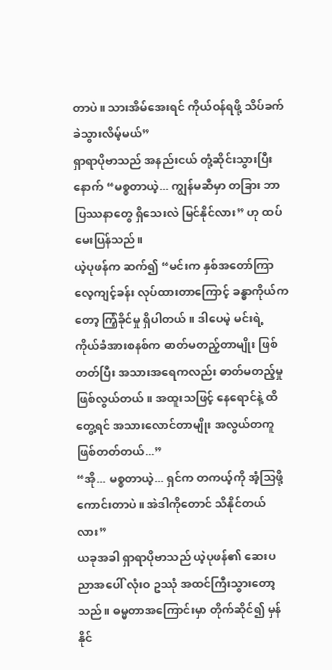တာပဲ။ သားအိမ်အေးရင် ကိုယ်ဝန်ရဖို့ သိပ်ခက်ခဲသွားလိမ့်မယ်”
ရှာရာပိုဗာသည် အနည်းငယ် တုံ့ဆိုင်းသွားပြီးနောက် “မစ္စတာယဲ့... ကျွန်မဆီမှာ တခြား ဘာပြဿနာတွေ ရှိသေးလဲ မြင်နိုင်လား” ဟု ထပ်မေးပြန်သည်။
ယဲ့ပုဖန်က ဆက်၍ “မင်းက နှစ်အတော်ကြာ လေ့ကျင့်ခန်း လုပ်ထားတာကြောင့် ခန္ဓာကိုယ်ကတော့ ကြံ့ခိုင်မှု ရှိပါတယ်။ ဒါပေမဲ့ မင်းရဲ့ ကိုယ်ခံအားစနစ်က ဓာတ်မတည့်တာမျိုး ဖြစ်တတ်ပြီး အသားအရေကလည်း ဓာတ်မတည့်မှု ဖြစ်လွယ်တယ်။ အထူးသဖြင့် နေရောင်နဲ့ ထိတွေ့ရင် အသားလောင်တာမျိုး အလွယ်တကူ ဖြစ်တတ်တယ်...”
“အို... မစ္စတာယဲ့... ရှင်က တကယ့်ကို အံ့သြဖို့ ကောင်းတာပဲ။ အဲဒါကိုတောင် သိနိုင်တယ်လား”
ယခုအခါ ရှာရာပိုဗာသည် ယဲ့ပုဖန်၏ ဆေးပညာအပေါ် လုံးဝ ဥဿုံ အထင်ကြီးသွားတော့သည်။ ဓမ္မတာအကြောင်းမှာ တိုက်ဆိုင်၍ မှန်နိုင်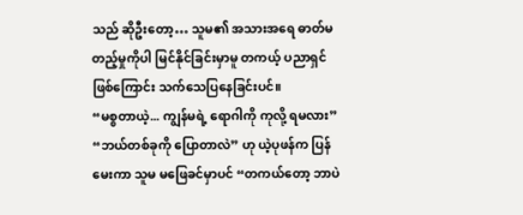သည် ဆိုဦးတော့… သူမ၏ အသားအရေ ဓာတ်မတည့်မှုကိုပါ မြင်နိုင်ခြင်းမှာမူ တကယ့် ပညာရှင်ဖြစ်ကြောင်း သက်သေပြနေခြင်းပင်။
“မစ္စတာယဲ့... ကျွန်မရဲ့ ရောဂါကို ကုလို့ ရမလား”
“ဘယ်တစ်ခုကို ပြောတာလဲ” ဟု ယဲ့ပုဖန်က ပြန်မေးကာ သူမ မဖြေခင်မှာပင် “တကယ်တော့ ဘာပဲ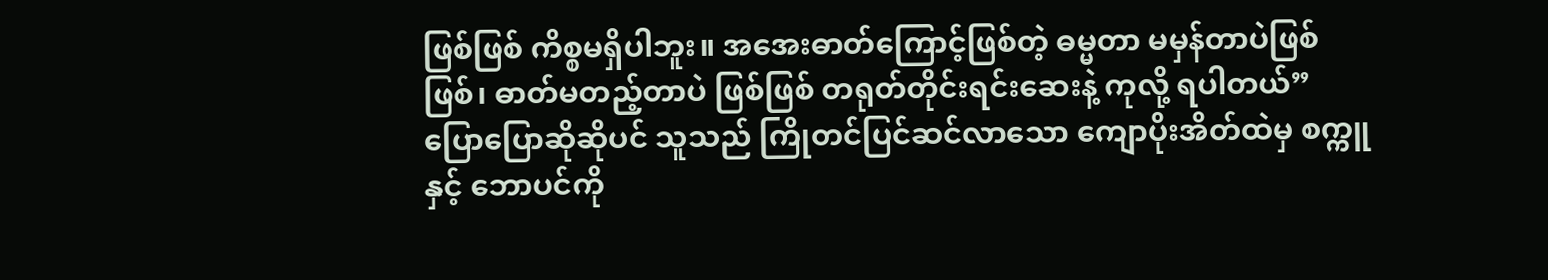ဖြစ်ဖြစ် ကိစ္စမရှိပါဘူး။ အအေးဓာတ်ကြောင့်ဖြစ်တဲ့ ဓမ္မတာ မမှန်တာပဲဖြစ်ဖြစ်၊ ဓာတ်မတည့်တာပဲ ဖြစ်ဖြစ် တရုတ်တိုင်းရင်းဆေးနဲ့ ကုလို့ ရပါတယ်”
ပြောပြောဆိုဆိုပင် သူသည် ကြိုတင်ပြင်ဆင်လာသော ကျောပိုးအိတ်ထဲမှ စက္ကူနှင့် ဘောပင်ကို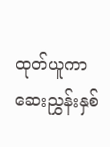ထုတ်ယူကာ ဆေးညွှန်းနှစ်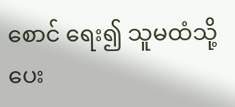စောင် ရေး၍ သူမထံသို့ ပေး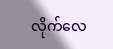လိုက်လေ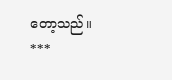တော့သည်။
***